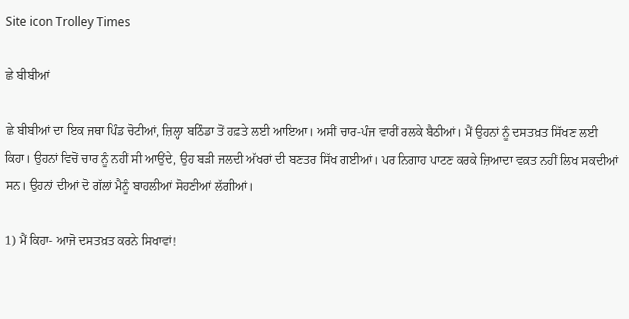Site icon Trolley Times

ਛੇ ਬੀਬੀਆਂ

ਛੇ ਬੀਬੀਆਂ ਦਾ ਇਕ ਜਥਾ ਪਿੰਡ ਚੋਟੀਆਂ, ਜ਼ਿਲ੍ਹਾ ਬਠਿੰਡਾ ਤੋਂ ਹਫ਼ਤੇ ਲਈ ਆਇਆ। ਅਸੀਂ ਚਾਰ-ਪੰਜ ਵਾਰੀਂ ਰਲਕੇ ਬੈਠੀਆਂ। ਮੈਂ ਉਹਨਾਂ ਨੂੰ ਦਸਤਖ਼ਤ ਸਿੱਖਣ ਲਈ ਕਿਹਾ। ਉਹਨਾਂ ਵਿਚੋਂ ਚਾਰ ਨੂੰ ਨਹੀਂ ਸੀ ਆਉਂਦੇ, ਉਹ ਬੜੀ ਜਲਦੀ ਅੱਖਰਾਂ ਦੀ ਬਣਤਰ ਸਿੱਖ ਗਈਆਂ। ਪਰ ਨਿਗਾਹ ਪਾਟਣ ਕਰਕੇ ਜ਼ਿਆਦਾ ਵਕ਼ਤ ਨਹੀਂ ਲਿਖ ਸਕਦੀਆਂ ਸਨ। ਉਹਨਾਂ ਦੀਆਂ ਦੋ ਗੱਲਾਂ ਮੈਨੂੰ ਬਾਹਲੀਆਂ ਸੋਹਣੀਆਂ ਲੱਗੀਆਂ।

1) ਮੈਂ ਕਿਹਾ- ਆਜੋ ਦਸਤਖ਼ਤ ਕਰਨੇ ਸਿਖਾਵਾਂ!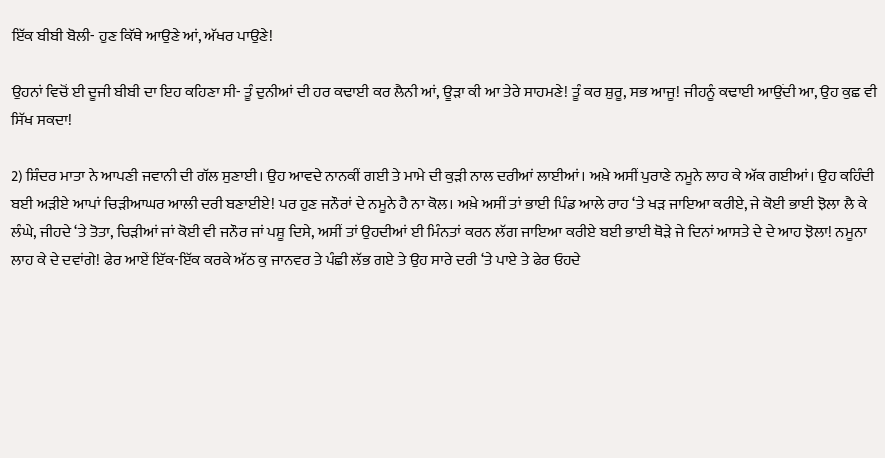ਇੱਕ ਬੀਬੀ ਬੋਲੀ- ਹੁਣ ਕਿੱਥੇ ਆਉਣੇ ਆਂ, ਅੱਖਰ ਪਾਉਣੇ!

ਉਹਨਾਂ ਵਿਚੋਂ ਈ ਦੂਜੀ ਬੀਬੀ ਦਾ ਇਹ ਕਹਿਣਾ ਸੀ- ਤੂੰ ਦੁਨੀਆਂ ਦੀ ਹਰ ਕਢਾਈ ਕਰ ਲੈਨੀ ਆਂ, ਊੜਾ ਕੀ ਆ ਤੇਰੇ ਸਾਹਮਣੇ! ਤੂੰ ਕਰ ਸ਼ੁਰੂ, ਸਭ ਆਜੂ! ਜੀਹਨੂੰ ਕਢਾਈ ਆਉਂਦੀ ਆ, ਉਹ ਕੁਛ ਵੀ ਸਿੱਖ ਸਕਦਾ!

2) ਸ਼ਿੰਦਰ ਮਾਤਾ ਨੇ ਆਪਣੀ ਜਵਾਨੀ ਦੀ ਗੱਲ ਸੁਣਾਈ। ਉਹ ਆਵਦੇ ਨਾਨਕੀਂ ਗਈ ਤੇ ਮਾਮੇ ਦੀ ਕੁੜੀ ਨਾਲ ਦਰੀਆਂ ਲਾਈਆਂ। ਅਖ਼ੇ ਅਸੀਂ ਪੁਰਾਣੇ ਨਮੂਨੇ ਲਾਹ ਕੇ ਅੱਕ ਗਈਆਂ। ਉਹ ਕਹਿੰਦੀ ਬਈ ਅੜੀਏ ਆਪਾਂ ਚਿੜੀਆਘਰ ਆਲੀ ਦਰੀ ਬਣਾਈਏ! ਪਰ ਹੁਣ ਜਨੌਰਾਂ ਦੇ ਨਮੂਨੇ ਹੈ ਨਾ ਕੋਲ। ਅਖ਼ੇ ਅਸੀਂ ਤਾਂ ਭਾਈ ਪਿੰਡ ਆਲੇ ਰਾਹ ‘ਤੇ ਖੜ ਜਾਇਆ ਕਰੀਏ, ਜੇ ਕੋਈ ਭਾਈ ਝੋਲਾ ਲੈ ਕੇ ਲੰਘੇ, ਜੀਹਦੇ ‘ਤੇ ਤੋਤਾ, ਚਿੜੀਆਂ ਜਾਂ ਕੋਈ ਵੀ ਜਨੌਰ ਜਾਂ ਪਸ਼ੂ ਦਿਸੇ, ਅਸੀਂ ਤਾਂ ਉਹਦੀਆਂ ਈ ਮਿੰਨਤਾਂ ਕਰਨ ਲੱਗ ਜਾਇਆ ਕਰੀਏ ਬਈ ਭਾਈ ਥੋੜੇ ਜੇ ਦਿਨਾਂ ਆਸਤੇ ਦੇ ਦੇ ਆਹ ਝੋਲਾ! ਨਮੂਨਾ ਲਾਹ ਕੇ ਦੇ ਦਵਾਂਗੇ! ਫੇਰ ਆਏਂ ਇੱਕ-ਇੱਕ ਕਰਕੇ ਅੱਠ ਕੁ ਜਾਨਵਰ ਤੇ ਪੰਛੀ ਲੱਭ ਗਏ ਤੇ ਉਹ ਸਾਰੇ ਦਰੀ ‘ਤੇ ਪਾਏ ਤੇ ਫੇਰ ਓਹਦੇ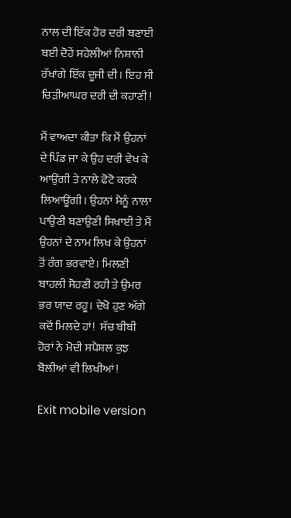ਨਾਲ ਦੀ ਇੱਕ ਹੋਰ ਦਰੀ ਬਣਾਈ ਬਈ ਦੋਹੇਂ ਸਹੇਲੀਆਂ ਨਿਸ਼ਾਨੀ ਰੱਖਾਂਗੇ ਇੱਕ ਦੂਜੀ ਦੀ। ਇਹ ਸੀ ਚਿੜੀਆਘਰ ਦਰੀ ਦੀ ਕਹਾਣੀ!

ਮੈਂ ਵਾਅਦਾ ਕੀਤਾ ਕਿ ਮੈਂ ਉਹਨਾਂ ਦੇ ਪਿੰਡ ਜਾ ਕੇ ਉਹ ਦਰੀ ਵੇਖ ਕੇ ਆਉਂਗੀ ਤੇ ਨਾਲੇ ਫੋਟੋ ਕਰਕੇ ਲਿਆਊਂਗੀ। ਉਹਨਾਂ ਮੈਨੂੰ ਨਾਲਾ ਪਾਉਣੀ ਬਣਾਉਣੀ ਸਿਖਾਈ ਤੇ ਮੈਂ ਉਹਨਾਂ ਦੇ ਨਾਮ ਲਿਖ ਕੇ ਉਹਨਾਂ ਤੋਂ ਰੰਗ ਭਰਵਾਏ। ਮਿਲਣੀ ਬਾਹਲੀ ਸੋਹਣੀ ਰਹੀ ਤੇ ਉਮਰ ਭਰ ਯਾਦ ਰਹੂ। ਦੇਖੋ ਹੁਣ ਅੱਗੇ ਕਦੋਂ ਮਿਲਦੇ ਹਾਂ!  ਸੱਚ ਬੀਬੀ ਹੋਰਾਂ ਨੇ ਮੋਦੀ ਸਪੈਸ਼ਲ ਕੁਝ ਬੋਲੀਆਂ ਵੀ ਲਿਖੀਆਂ!

Exit mobile version